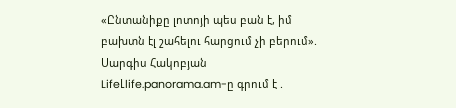«Ընտանիքը լոտոյի պես բան է, իմ բախտն էլ շահելու հարցում չի բերում». Սարգիս Հակոբյան
LifeԼlife.panorama.am-ը գրում է .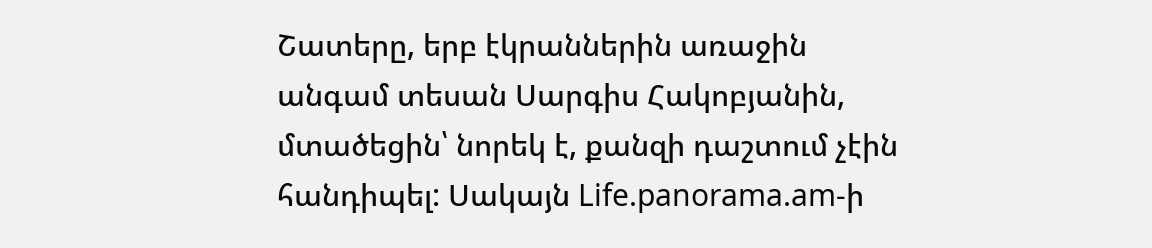Շատերը, երբ էկրաններին առաջին անգամ տեսան Սարգիս Հակոբյանին, մտածեցին՝ նորեկ է, քանզի դաշտում չէին հանդիպել: Սակայն Life.panorama.am-ի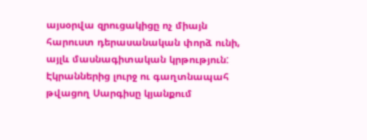այսօրվա զրուցակիցը ոչ միայն հարուստ դերասանական փորձ ունի, այլև մասնագիտական կրթություն: Էկրաններից լուրջ ու գաղտնապահ թվացող Սարգիսը կյանքում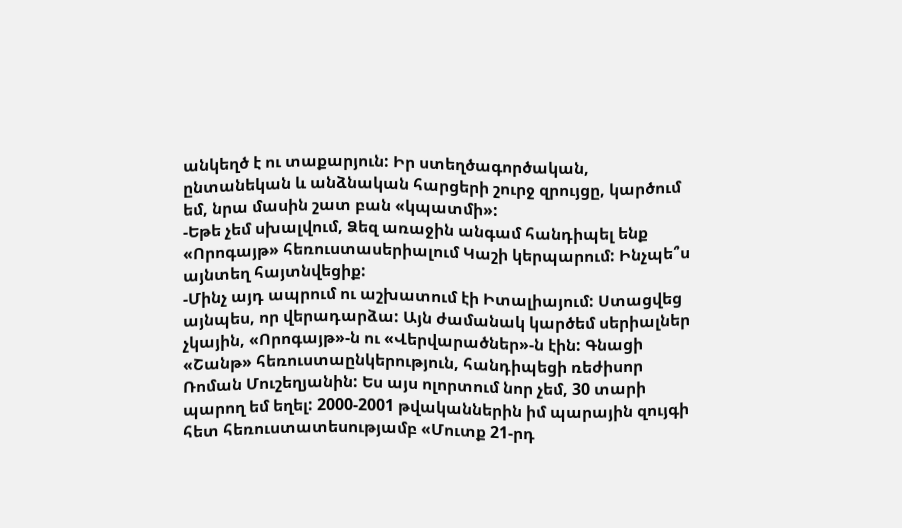անկեղծ է ու տաքարյուն: Իր ստեղծագործական, ընտանեկան և անձնական հարցերի շուրջ զրույցը, կարծում եմ, նրա մասին շատ բան «կպատմի»:
-Եթե չեմ սխալվում, Ձեզ առաջին անգամ հանդիպել ենք «Որոգայթ» հեռուստասերիալում Կաշի կերպարում: Ինչպե՞ս այնտեղ հայտնվեցիք:
-Մինչ այդ ապրում ու աշխատում էի Իտալիայում: Ստացվեց այնպես, որ վերադարձա: Այն ժամանակ կարծեմ սերիալներ չկային, «Որոգայթ»-ն ու «Վերվարածներ»-ն էին: Գնացի «Շանթ» հեռուստաընկերություն, հանդիպեցի ռեժիսոր Ռոման Մուշեղյանին: Ես այս ոլորտում նոր չեմ, 30 տարի պարող եմ եղել: 2000-2001 թվականներին իմ պարային զույգի հետ հեռուստատեսությամբ «Մուտք 21-րդ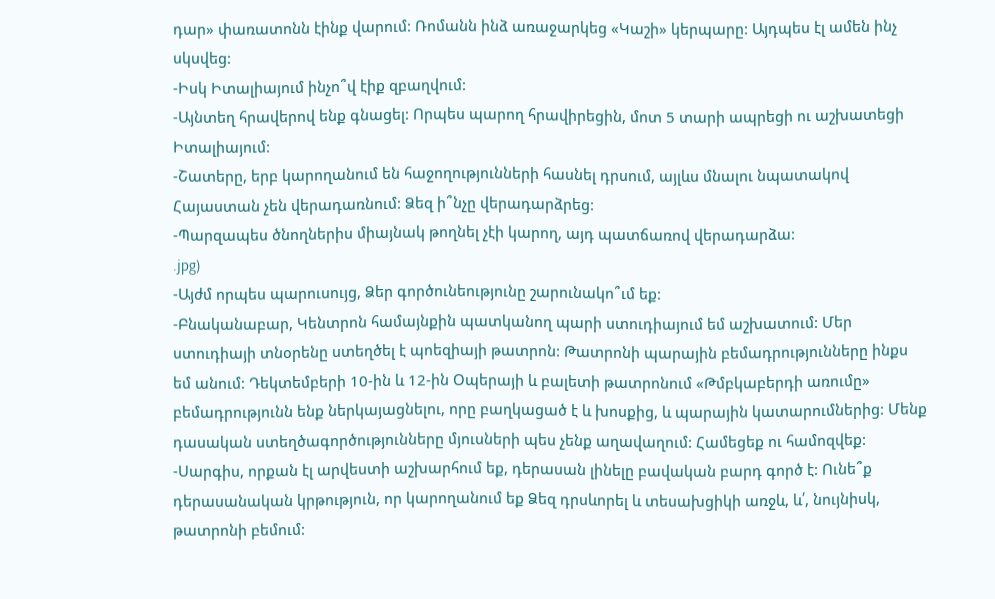դար» փառատոնն էինք վարում: Ռոմանն ինձ առաջարկեց «Կաշի» կերպարը: Այդպես էլ ամեն ինչ սկսվեց:
-Իսկ Իտալիայում ինչո՞վ էիք զբաղվում:
-Այնտեղ հրավերով ենք գնացել: Որպես պարող հրավիրեցին, մոտ 5 տարի ապրեցի ու աշխատեցի Իտալիայում:
-Շատերը, երբ կարողանում են հաջողությունների հասնել դրսում, այլևս մնալու նպատակով Հայաստան չեն վերադառնում: Ձեզ ի՞նչը վերադարձրեց:
-Պարզապես ծնողներիս միայնակ թողնել չէի կարող, այդ պատճառով վերադարձա:
.jpg)
-Այժմ որպես պարուսույց, Ձեր գործունեությունը շարունակո՞ւմ եք:
-Բնականաբար, Կենտրոն համայնքին պատկանող պարի ստուդիայում եմ աշխատում: Մեր ստուդիայի տնօրենը ստեղծել է պոեզիայի թատրոն: Թատրոնի պարային բեմադրությունները ինքս եմ անում: Դեկտեմբերի 10-ին և 12-ին Օպերայի և բալետի թատրոնում «Թմբկաբերդի առումը» բեմադրությունն ենք ներկայացնելու, որը բաղկացած է և խոսքից, և պարային կատարումներից: Մենք դասական ստեղծագործությունները մյուսների պես չենք աղավաղում: Համեցեք ու համոզվեք:
-Սարգիս, որքան էլ արվեստի աշխարհում եք, դերասան լինելը բավական բարդ գործ է: Ունե՞ք դերասանական կրթություն, որ կարողանում եք Ձեզ դրսևորել և տեսախցիկի առջև, և՛, նույնիսկ, թատրոնի բեմում: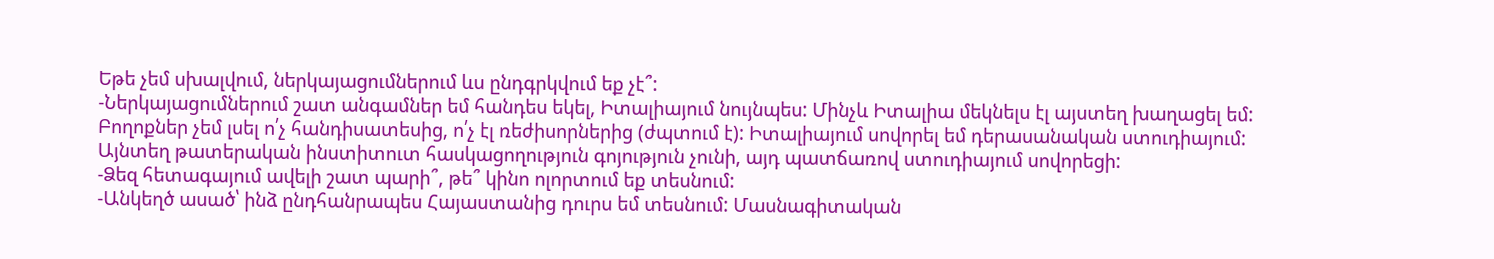Եթե չեմ սխալվում, ներկայացումներում ևս ընդգրկվում եք չէ՞:
-Ներկայացումներում շատ անգամներ եմ հանդես եկել, Իտալիայում նույնպես: Մինչև Իտալիա մեկնելս էլ այստեղ խաղացել եմ: Բողոքներ չեմ լսել ո՛չ հանդիսատեսից, ո՛չ էլ ռեժիսորներից (ժպտում է): Իտալիայում սովորել եմ դերասանական ստուդիայում: Այնտեղ թատերական ինստիտուտ հասկացողություն գոյություն չունի, այդ պատճառով ստուդիայում սովորեցի:
-Ձեզ հետագայում ավելի շատ պարի՞, թե՞ կինո ոլորտում եք տեսնում:
-Անկեղծ ասած՝ ինձ ընդհանրապես Հայաստանից դուրս եմ տեսնում: Մասնագիտական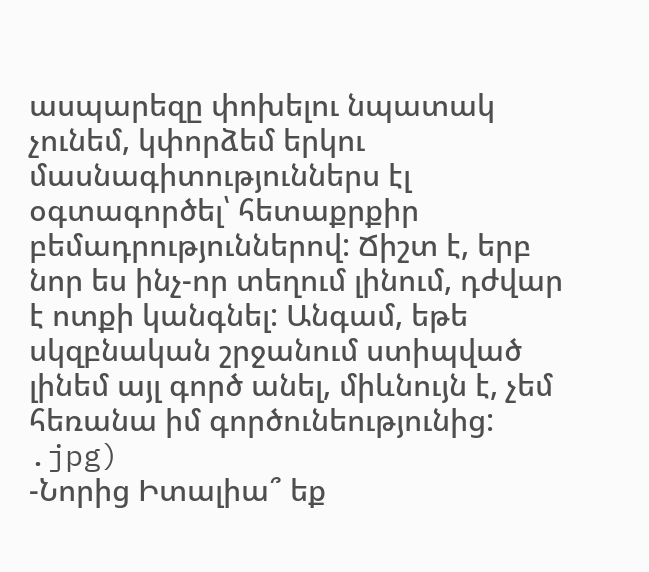ասպարեզը փոխելու նպատակ չունեմ, կփորձեմ երկու մասնագիտություններս էլ օգտագործել՝ հետաքրքիր բեմադրություններով: Ճիշտ է, երբ նոր ես ինչ-որ տեղում լինում, դժվար է ոտքի կանգնել: Անգամ, եթե սկզբնական շրջանում ստիպված լինեմ այլ գործ անել, միևնույն է, չեմ հեռանա իմ գործունեությունից:
.jpg)
-Նորից Իտալիա՞ եք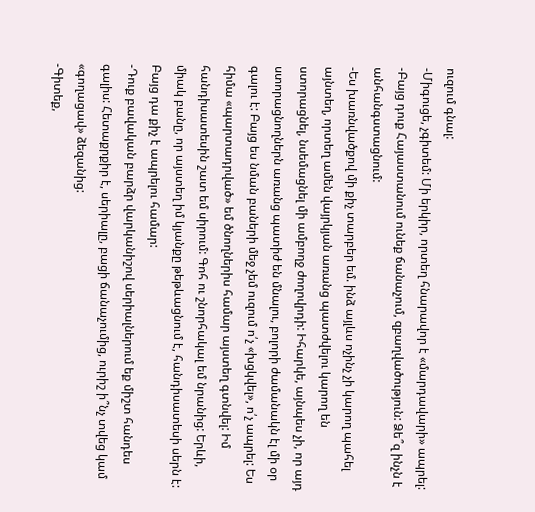ուզում գնալ:
-Միգուցե, չգիտեմ: Մի երկիր, որտեղ հնարավոր է «մարդավարի» ապրել:
-Բայց դուք Հայաստանում ունեք ճանաչում, զբաղվածություն: Ձե՞զ ինչն է անհանգստացնում:
-Ես խառնվածքով մի քիչ տարբեր եմ. ինձ այլևս ոչինչ չի կարող պահել այնտեղ, որտեղ ամեն վայրկյան առանց պատժվելու կարող են ստորացնել, նսեմացնել մի ամբողջ ժողովրդի: Իհարկե, այնպես չի, որ այդ ստորացնողներն առանց պատիժ են մնալու, բոլորի ժամանակն էլ մի օր գալու է: Բայց ես նման բաների մեջ չեմ ուզում ո՛չ «խցկվել», ո՛չ ապրել: Ես հիմա «պարտադրված» եմ ծնողներիս համար այստեղ գտնվել: Իմ հանդիսատեսին շատ եմ սիրում: Գոհ ու շնորհակալ եմ նրանից: Երևի, միակ բանը, որ այստեղ իմ կյանքը թեթևացնում է, հանդիսատեսի սերն է: Բայց դա քիչ է ապրելու համար:
-Դուք բավական բարձր վարկանիշով սերիալներում եք միշտ հանդես գալիս: Հետաքրքիր է, սերիալը, բացի ճանաչումից, ուրիշ ի՞նչ տվեց կամ «գողացավ» ձեզանից:
-Գիտեք,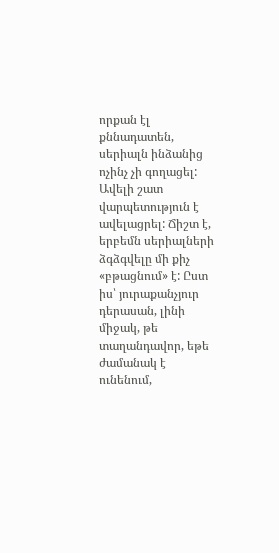որքան էլ քննադատեն, սերիալն ինձանից ոչինչ չի գողացել: Ավելի շատ վարպետություն է ավելացրել: Ճիշտ է, երբեմն սերիալների ձգձգվելը մի քիչ «բթացնում» է: Ըստ իս՝ յուրաքանչյուր դերասան, լինի միջակ, թե տաղանդավոր, եթե ժամանակ է ունենում,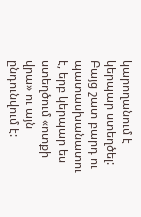կարողանում է կերպար ստեղծել: Բայց շատ բարդ ու պատասխանատու է, երբ կերպար ես ստեղծում «ոտքի վրա» ու այն ընդունվում է: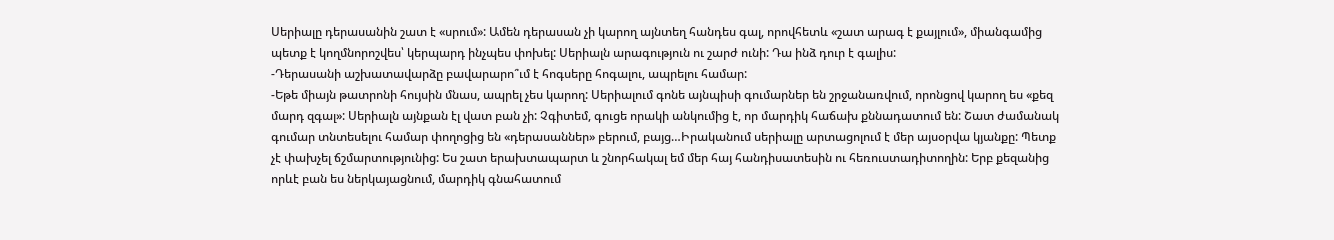Սերիալը դերասանին շատ է «սրում»: Ամեն դերասան չի կարող այնտեղ հանդես գալ, որովհետև «շատ արագ է քայլում», միանգամից պետք է կողմնորոշվես՝ կերպարդ ինչպես փոխել: Սերիալն արագություն ու շարժ ունի: Դա ինձ դուր է գալիս:
-Դերասանի աշխատավարձը բավարարո՞ւմ է հոգսերը հոգալու, ապրելու համար:
-Եթե միայն թատրոնի հույսին մնաս, ապրել չես կարող: Սերիալում գոնե այնպիսի գումարներ են շրջանառվում, որոնցով կարող ես «քեզ մարդ զգալ»: Սերիալն այնքան էլ վատ բան չի: Չգիտեմ, գուցե որակի անկումից է, որ մարդիկ հաճախ քննադատում են: Շատ ժամանակ գումար տնտեսելու համար փողոցից են «դերասաններ» բերում, բայց…Իրականում սերիալը արտացոլում է մեր այսօրվա կյանքը: Պետք չէ փախչել ճշմարտությունից: Ես շատ երախտապարտ և շնորհակալ եմ մեր հայ հանդիսատեսին ու հեռուստադիտողին: Երբ քեզանից որևէ բան ես ներկայացնում, մարդիկ գնահատում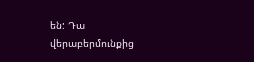են: Դա վերաբերմունքից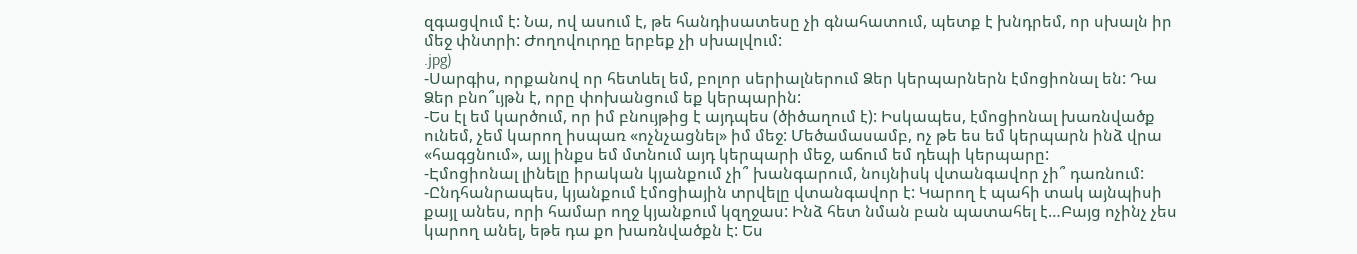զգացվում է: Նա, ով ասում է, թե հանդիսատեսը չի գնահատում, պետք է խնդրեմ, որ սխալն իր մեջ փնտրի: Ժողովուրդը երբեք չի սխալվում:
.jpg)
-Սարգիս, որքանով որ հետևել եմ, բոլոր սերիալներում Ձեր կերպարներն էմոցիոնալ են: Դա Ձեր բնո՞ւյթն է, որը փոխանցում եք կերպարին:
-Ես էլ եմ կարծում, որ իմ բնույթից է այդպես (ծիծաղում է): Իսկապես, էմոցիոնալ խառնվածք ունեմ, չեմ կարող իսպառ «ոչնչացնել» իմ մեջ: Մեծամասամբ, ոչ թե ես եմ կերպարն ինձ վրա «հագցնում», այլ ինքս եմ մտնում այդ կերպարի մեջ, աճում եմ դեպի կերպարը:
-Էմոցիոնալ լինելը իրական կյանքում չի՞ խանգարում, նույնիսկ վտանգավոր չի՞ դառնում:
-Ընդհանրապես, կյանքում էմոցիային տրվելը վտանգավոր է: Կարող է պահի տակ այնպիսի քայլ անես, որի համար ողջ կյանքում կզղջաս: Ինձ հետ նման բան պատահել է…Բայց ոչինչ չես կարող անել, եթե դա քո խառնվածքն է: Ես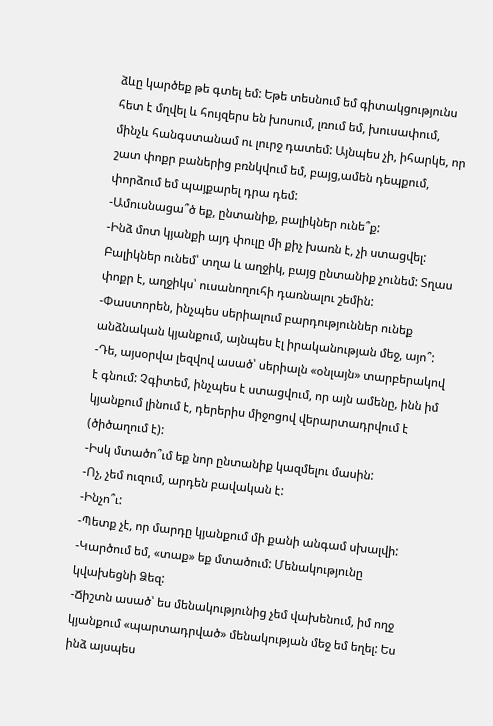ձևը կարծեք թե գտել եմ: Եթե տեսնում եմ գիտակցությունս հետ է մղվել և հույզերս են խոսում, լռում եմ, խուսափում, մինչև հանգստանամ ու լուրջ դատեմ: Այնպես չի, իհարկե, որ շատ փոքր բաներից բռնկվում եմ, բայց,ամեն դեպքում, փորձում եմ պայքարել դրա դեմ:
-Ամուսնացա՞ծ եք, ընտանիք, բալիկներ ունե՞ք:
-Ինձ մոտ կյանքի այդ փուլը մի քիչ խառն է, չի ստացվել: Բալիկներ ունեմ՝ տղա և աղջիկ, բայց ընտանիք չունեմ: Տղաս փոքր է, աղջիկս՝ ուսանողուհի դառնալու շեմին:
-Փաստորեն, ինչպես սերիալում բարդություններ ունեք անձնական կյանքում, այնպես էլ իրականության մեջ, այո՞:
-Դե, այսօրվա լեզվով ասած՝ սերիալն «օնլայն» տարբերակով է գնում: Չգիտեմ, ինչպես է ստացվում, որ այն ամենը, ինն իմ կյանքում լինում է, դերերիս միջոցով վերարտադրվում է (ծիծաղում է):
-Իսկ մտածո՞ւմ եք նոր ընտանիք կազմելու մասին:
-Ոչ, չեմ ուզում, արդեն բավական է:
-Ինչո՞ւ:
-Պետք չէ, որ մարդը կյանքում մի քանի անգամ սխալվի:
-Կարծում եմ, «տաք» եք մտածում: Մենակությունը կվախեցնի Ձեզ:
-Ճիշտն ասած՝ ես մենակությունից չեմ վախենում, իմ ողջ կյանքում «պարտադրված» մենակության մեջ եմ եղել: Ես ինձ այսպես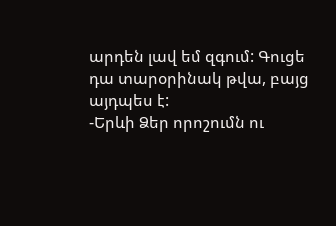արդեն լավ եմ զգում: Գուցե դա տարօրինակ թվա, բայց այդպես է:
-Երևի Ձեր որոշումն ու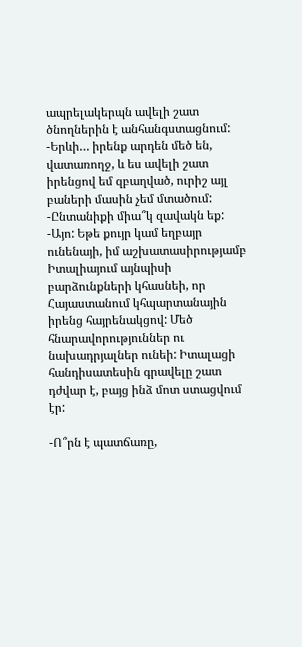ապրելակերպն ավելի շատ ծնողներին է անհանգստացնում:
-Երևի… իրենք արդեն մեծ են, վատառողջ, և ես ավելի շատ իրենցով եմ զբաղված, ուրիշ այլ բաների մասին չեմ մտածում:
-Ընտանիքի միա՞կ զավակն եք:
-Այո: Եթե քույր կամ եղբայր ունենայի, իմ աշխատասիրությամբ Իտալիայում այնպիսի բարձունքների կհասնեի, որ Հայաստանում կհպարտանային իրենց հայրենակցով: Մեծ հնարավորություններ ու նախադրյալներ ունեի: Իտալացի հանդիսատեսին գրավելը շատ դժվար է, բայց ինձ մոտ ստացվում էր:

-Ո՞րն է պատճառը,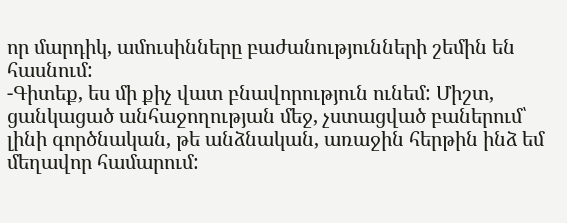որ մարդիկ, ամուսինները բաժանությունների շեմին են հասնում:
-Գիտեք, ես մի քիչ վատ բնավորություն ունեմ: Միշտ, ցանկացած անհաջողության մեջ, չստացված բաներում՝ լինի գործնական, թե անձնական, առաջին հերթին ինձ եմ մեղավոր համարում: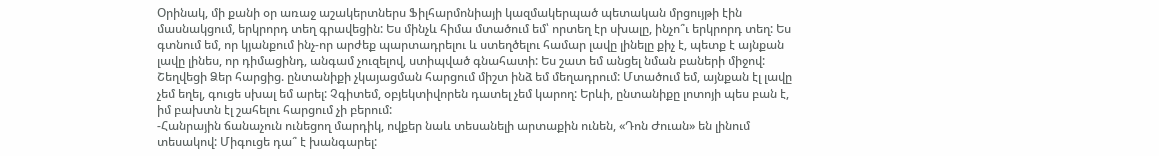Օրինակ, մի քանի օր առաջ աշակերտներս Ֆիլհարմոնիայի կազմակերպած պետական մրցույթի էին մասնակցում, երկրորդ տեղ գրավեցին: Ես մինչև հիմա մտածում եմ՝ որտեղ էր սխալը, ինչո՞ւ երկրորդ տեղ: Ես գտնում եմ, որ կյանքում ինչ-որ արժեք պարտադրելու և ստեղծելու համար լավը լինելը քիչ է, պետք է այնքան լավը լինես, որ դիմացինդ, անգամ չուզելով, ստիպված գնահատի: Ես շատ եմ անցել նման բաների միջով: Շեղվեցի Ձեր հարցից. ընտանիքի չկայացման հարցում միշտ ինձ եմ մեղադրում: Մտածում եմ, այնքան էլ լավը չեմ եղել, գուցե սխալ եմ արել: Չգիտեմ, օբյեկտիվորեն դատել չեմ կարող: Երևի, ընտանիքը լոտոյի պես բան է, իմ բախտն էլ շահելու հարցում չի բերում:
-Հանրային ճանաչուն ունեցող մարդիկ, ովքեր նաև տեսանելի արտաքին ունեն, «Դոն Ժուան» են լինում տեսակով: Միգուցե դա՞ է խանգարել: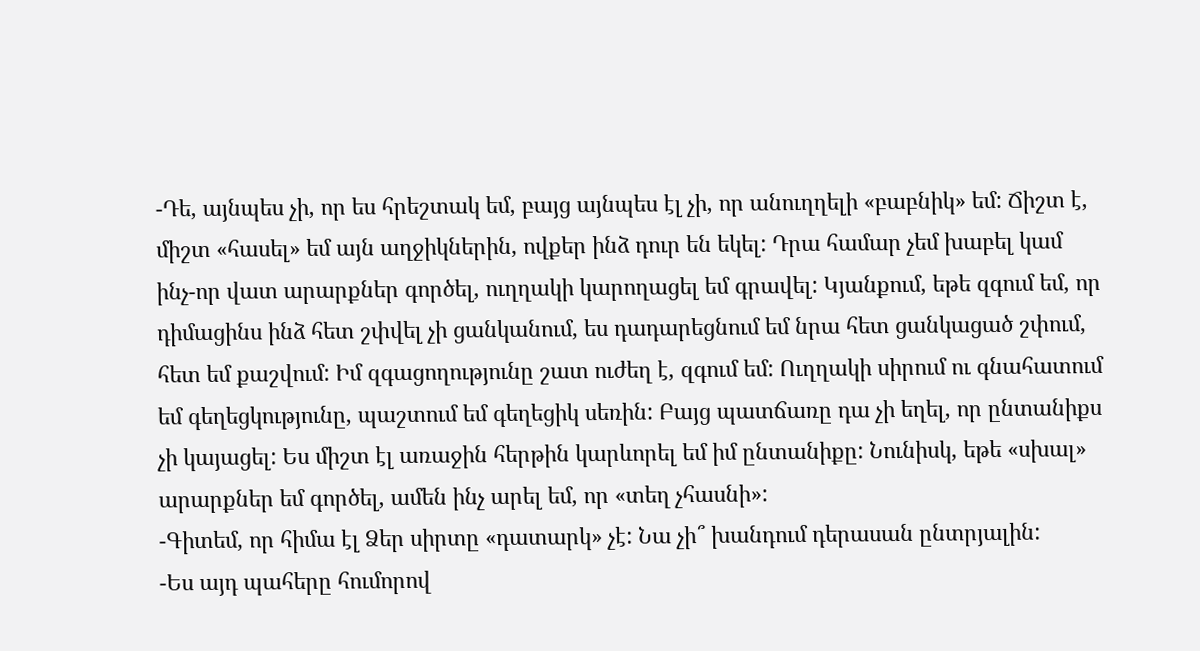-Դե, այնպես չի, որ ես հրեշտակ եմ, բայց այնպես էլ չի, որ անուղղելի «բաբնիկ» եմ: Ճիշտ է, միշտ «հասել» եմ այն աղջիկներին, ովքեր ինձ դուր են եկել: Դրա համար չեմ խաբել կամ ինչ-որ վատ արարքներ գործել, ուղղակի կարողացել եմ գրավել: Կյանքում, եթե զգում եմ, որ դիմացինս ինձ հետ շփվել չի ցանկանում, ես դադարեցնում եմ նրա հետ ցանկացած շփում, հետ եմ քաշվում: Իմ զգացողությունը շատ ուժեղ է, զգում եմ: Ուղղակի սիրում ու գնահատում եմ գեղեցկությունը, պաշտում եմ գեղեցիկ սեռին: Բայց պատճառը դա չի եղել, որ ընտանիքս չի կայացել: Ես միշտ էլ առաջին հերթին կարևորել եմ իմ ընտանիքը: Նունիսկ, եթե «սխալ» արարքներ եմ գործել, ամեն ինչ արել եմ, որ «տեղ չհասնի»:
-Գիտեմ, որ հիմա էլ Ձեր սիրտը «դատարկ» չէ: Նա չի՞ խանդում դերասան ընտրյալին:
-Ես այդ պահերը հումորով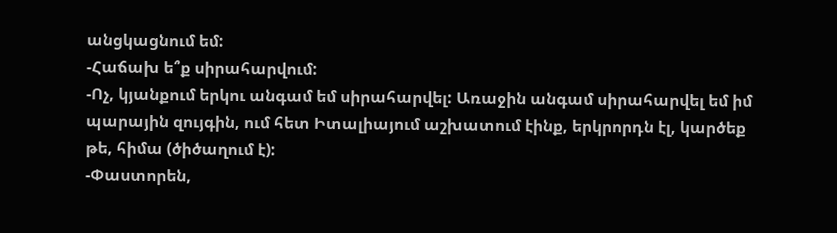անցկացնում եմ:
-Հաճախ ե՞ք սիրահարվում:
-Ոչ, կյանքում երկու անգամ եմ սիրահարվել: Առաջին անգամ սիրահարվել եմ իմ պարային զույգին, ում հետ Իտալիայում աշխատում էինք, երկրորդն էլ, կարծեք թե, հիմա (ծիծաղում է):
-Փաստորեն,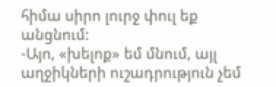հիմա սիրո լուրջ փուլ եք անցնում:
-Այո, «խելոք» եմ մնում, այլ աղջիկների ուշադրություն չեմ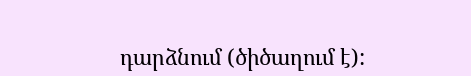դարձնում (ծիծաղում է):